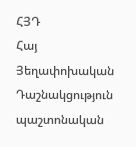ՀՅԴ
Հայ Յեղափոխական Դաշնակցություն պաշտոնական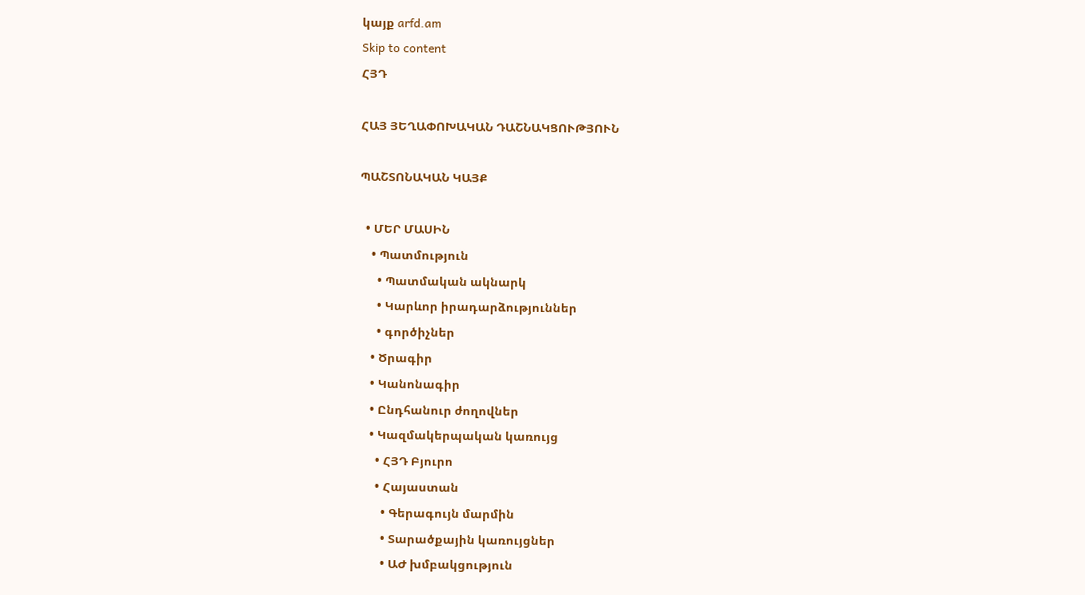կայք arfd.am
Skip to content
ՀՅԴ

ՀԱՅ ՅԵՂԱՓՈԽԱԿԱՆ ԴԱՇՆԱԿՑՈՒԹՅՈՒՆ

ՊԱՇՏՈՆԱԿԱՆ ԿԱՅՔ

  • ՄԵՐ ՄԱՍԻՆ
    • Պատմություն
      • Պատմական ակնարկ
      • Կարևոր իրադարձություններ
      • գործիչներ
    • Ծրագիր
    • Կանոնագիր
    • Ընդհանուր ժողովներ
    • Կազմակերպական կառույց
      • ՀՅԴ Բյուրո
      • Հայաստան
        • Գերագույն մարմին
        • Տարածքային կառույցներ
        • ԱԺ խմբակցություն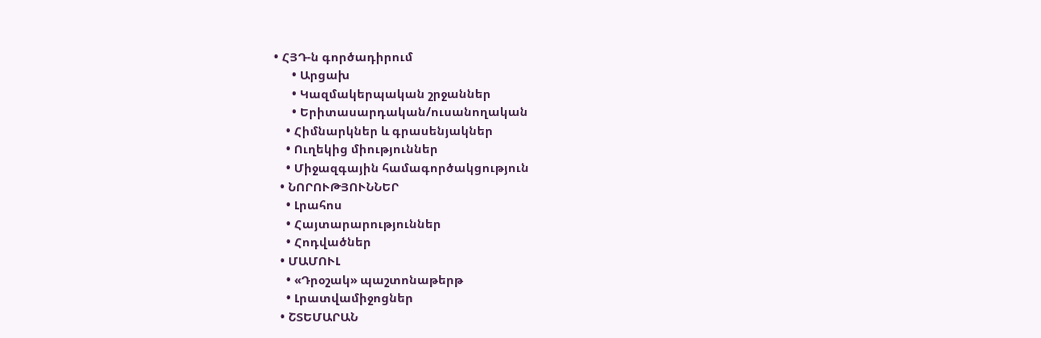• ՀՅԴ-ն գործադիրում
      • Արցախ
      • Կազմակերպական շրջաններ
      • Երիտասարդական/ուսանողական
    • Հիմնարկներ և գրասենյակներ
    • Ուղեկից միություններ
    • Միջազգային համագործակցություն
  • ՆՈՐՈՒԹՅՈՒՆՆԵՐ
    • Լրահոս
    • Հայտարարություններ
    • Հոդվածներ
  • ՄԱՄՈՒԼ
    • «Դրօշակ» պաշտոնաթերթ
    • Լրատվամիջոցներ
  • ՇՏԵՄԱՐԱՆ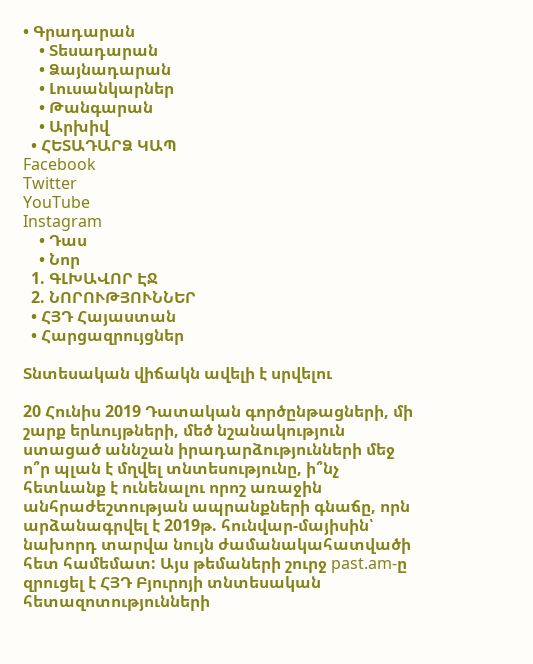• Գրադարան
    • Տեսադարան
    • Ձայնադարան
    • Լուսանկարներ
    • Թանգարան
    • Արխիվ
  • ՀԵՏԱԴԱՐՁ ԿԱՊ
Facebook
Twitter
YouTube
Instagram
    • Դաս
    • Նոր
  1. ԳԼԽԱՎՈՐ ԷՋ
  2. ՆՈՐՈՒԹՅՈՒՆՆԵՐ
  • ՀՅԴ Հայաստան
  • Հարցազրույցներ

Տնտեսական վիճակն ավելի է սրվելու

20 Հունիս 2019 Դատական գործընթացների, մի շարք երևույթների, մեծ նշանակություն ստացած աննշան իրադարձությունների մեջ ո՞ր պլան է մղվել տնտեսությունը, ի՞նչ հետևանք է ունենալու որոշ առաջին անհրաժեշտության ապրանքների գնաճը, որն արձանագրվել է 2019թ. հունվար-մայիսին՝ նախորդ տարվա նույն ժամանակահատվածի հետ համեմատ: Այս թեմաների շուրջ past.am-ը զրուցել է ՀՅԴ Բյուրոյի տնտեսական հետազոտությունների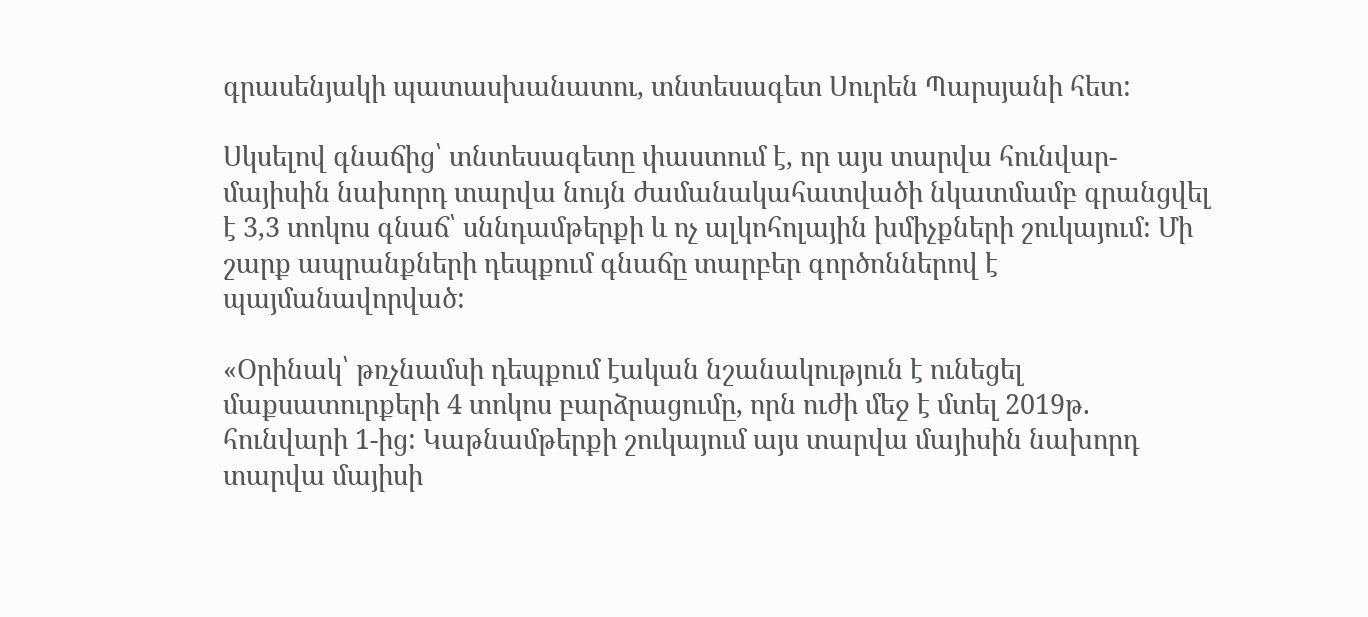գրասենյակի պատասխանատու, տնտեսագետ Սուրեն Պարսյանի հետ:

Սկսելով գնաճից՝ տնտեսագետը փաստում է, որ այս տարվա հունվար-մայիսին նախորդ տարվա նույն ժամանակահատվածի նկատմամբ գրանցվել է 3,3 տոկոս գնաճ՝ սննդամթերքի և ոչ ալկոհոլային խմիչքների շուկայում: Մի շարք ապրանքների դեպքում գնաճը տարբեր գործոններով է պայմանավորված:

«Օրինակ՝ թռչնամսի դեպքում էական նշանակություն է ունեցել մաքսատուրքերի 4 տոկոս բարձրացումը, որն ուժի մեջ է մտել 2019թ. հունվարի 1-ից: Կաթնամթերքի շուկայում այս տարվա մայիսին նախորդ տարվա մայիսի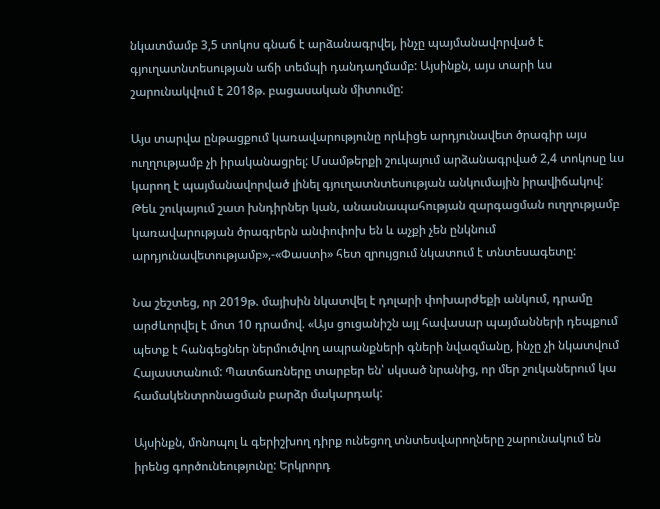նկատմամբ 3,5 տոկոս գնաճ է արձանագրվել, ինչը պայմանավորված է գյուղատնտեսության աճի տեմպի դանդաղմամբ: Այսինքն, այս տարի ևս շարունակվում է 2018թ. բացասական միտումը:

Այս տարվա ընթացքում կառավարությունը որևիցե արդյունավետ ծրագիր այս ուղղությամբ չի իրականացրել: Մսամթերքի շուկայում արձանագրված 2,4 տոկոսը ևս կարող է պայմանավորված լինել գյուղատնտեսության անկումային իրավիճակով: Թեև շուկայում շատ խնդիրներ կան, անասնապահության զարգացման ուղղությամբ կառավարության ծրագրերն անփոփոխ են և աչքի չեն ընկնում արդյունավետությամբ»,-«Փաստի» հետ զրույցում նկատում է տնտեսագետը:

Նա շեշտեց, որ 2019թ. մայիսին նկատվել է դոլարի փոխարժեքի անկում, դրամը արժևորվել է մոտ 10 դրամով. «Այս ցուցանիշն այլ հավասար պայմանների դեպքում պետք է հանգեցներ ներմուծվող ապրանքների գների նվազմանը, ինչը չի նկատվում Հայաստանում: Պատճառները տարբեր են՝ սկսած նրանից, որ մեր շուկաներում կա համակենտրոնացման բարձր մակարդակ:

Այսինքն, մոնոպոլ և գերիշխող դիրք ունեցող տնտեսվարողները շարունակում են իրենց գործունեությունը: Երկրորդ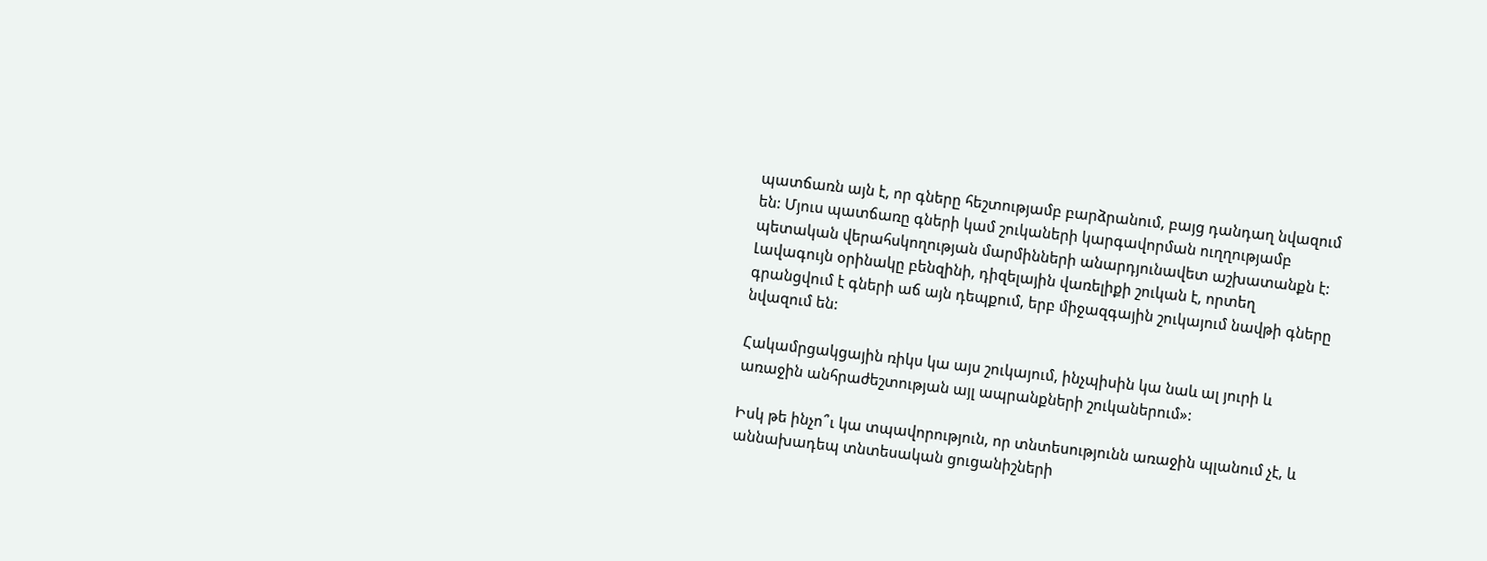պատճառն այն է, որ գները հեշտությամբ բարձրանում, բայց դանդաղ նվազում են: Մյուս պատճառը գների կամ շուկաների կարգավորման ուղղությամբ պետական վերահսկողության մարմինների անարդյունավետ աշխատանքն է: Լավագույն օրինակը բենզինի, դիզելային վառելիքի շուկան է, որտեղ գրանցվում է գների աճ այն դեպքում, երբ միջազգային շուկայում նավթի գները նվազում են:

Հակամրցակցային ռիկս կա այս շուկայում, ինչպիսին կա նաև ալ յուրի և առաջին անհրաժեշտության այլ ապրանքների շուկաներում»:

Իսկ թե ինչո՞ւ կա տպավորություն, որ տնտեսությունն առաջին պլանում չէ, և աննախադեպ տնտեսական ցուցանիշների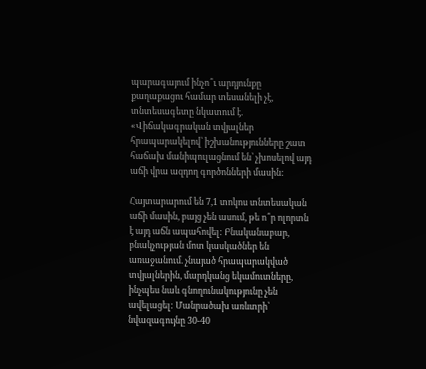պարագայում ինչո՞ւ արդյունքը քաղաքացու համար տեսանելի չէ, տնտեսագետը նկատում է. «Վիճակագրական տվյալներ հրապարակելով՝ իշխանությունները շատ հաճախ մանիպուլացնում են՝ չխոսելով այդ աճի վրա ազդող գործոնների մասին:

Հայտարարում են 7,1 տոկոս տնտեսական աճի մասին, բայց չեն ասում, թե ո՞ր ոլորտն է այդ աճն ապահովել: Բնականաբար, բնակչության մոտ կասկածներ են առաջանում. չնայած հրապարակված տվյալներին, մարդկանց եկամուտները, ինչպես նաև գնողունակությունը չեն ավելացել: Մանրածախ առևտրի՝ նվազագույնը 30-40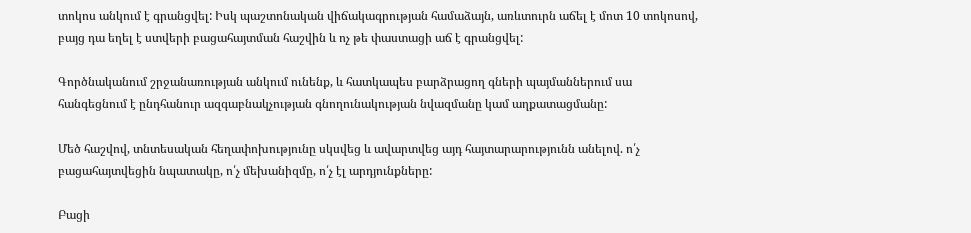տոկոս անկում է գրանցվել: Իսկ պաշտոնական վիճակագրության համաձայն, առևտուրն աճել է մոտ 10 տոկոսով, բայց դա եղել է ստվերի բացահայտման հաշվին և ոչ թե փաստացի աճ է գրանցվել:

Գործնականում շրջանառության անկում ունենք, և հատկապես բարձրացող գների պայմաններում սա հանգեցնում է ընդհանուր ազգաբնակչության գնողունակության նվազմանը կամ աղքատացմանը:

Մեծ հաշվով, տնտեսական հեղափոխությունը սկսվեց և ավարտվեց այդ հայտարարությունն անելով. ո՛չ բացահայտվեցին նպատակը, ո՛չ մեխանիզմը, ո՛չ էլ արդյունքները:

Բացի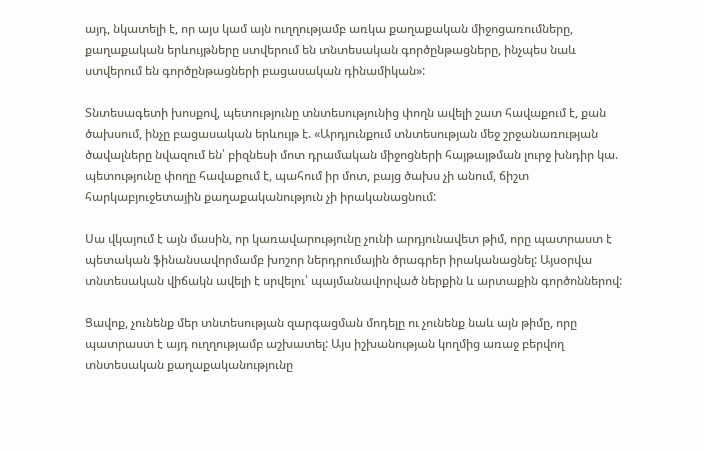այդ, նկատելի է, որ այս կամ այն ուղղությամբ առկա քաղաքական միջոցառումները, քաղաքական երևույթները ստվերում են տնտեսական գործընթացները, ինչպես նաև ստվերում են գործընթացների բացասական դինամիկան»:

Տնտեսագետի խոսքով, պետությունը տնտեսությունից փողն ավելի շատ հավաքում է, քան ծախսում, ինչը բացասական երևույթ է. «Արդյունքում տնտեսության մեջ շրջանառության ծավալները նվազում են՝ բիզնեսի մոտ դրամական միջոցների հայթայթման լուրջ խնդիր կա. պետությունը փողը հավաքում է, պահում իր մոտ, բայց ծախս չի անում, ճիշտ հարկաբյուջետային քաղաքականություն չի իրականացնում:

Սա վկայում է այն մասին, որ կառավարությունը չունի արդյունավետ թիմ, որը պատրաստ է պետական ֆինանսավորմամբ խոշոր ներդրումային ծրագրեր իրականացնել: Այսօրվա տնտեսական վիճակն ավելի է սրվելու՝ պայմանավորված ներքին և արտաքին գործոններով:

Ցավոք, չունենք մեր տնտեսության զարգացման մոդելը ու չունենք նաև այն թիմը, որը պատրաստ է այդ ուղղությամբ աշխատել: Այս իշխանության կողմից առաջ բերվող տնտեսական քաղաքականությունը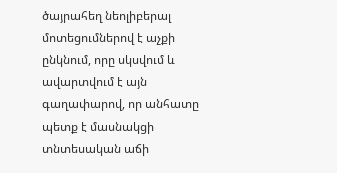ծայրահեղ նեոլիբերալ մոտեցումներով է աչքի ընկնում, որը սկսվում և ավարտվում է այն գաղափարով, որ անհատը պետք է մասնակցի տնտեսական աճի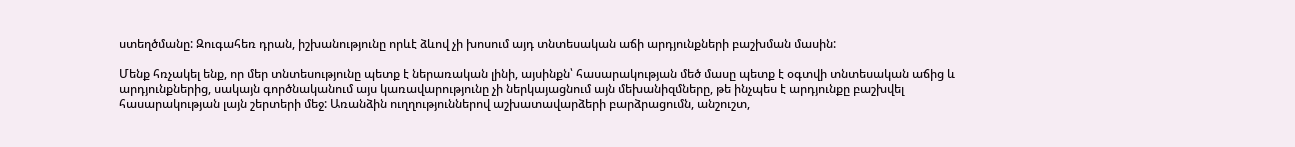ստեղծմանը: Զուգահեռ դրան, իշխանությունը որևէ ձևով չի խոսում այդ տնտեսական աճի արդյունքների բաշխման մասին:

Մենք հռչակել ենք, որ մեր տնտեսությունը պետք է ներառական լինի, այսինքն՝ հասարակության մեծ մասը պետք է օգտվի տնտեսական աճից և արդյունքներից, սակայն գործնականում այս կառավարությունը չի ներկայացնում այն մեխանիզմները, թե ինչպես է արդյունքը բաշխվել հասարակության լայն շերտերի մեջ: Առանձին ուղղություններով աշխատավարձերի բարձրացումն, անշուշտ,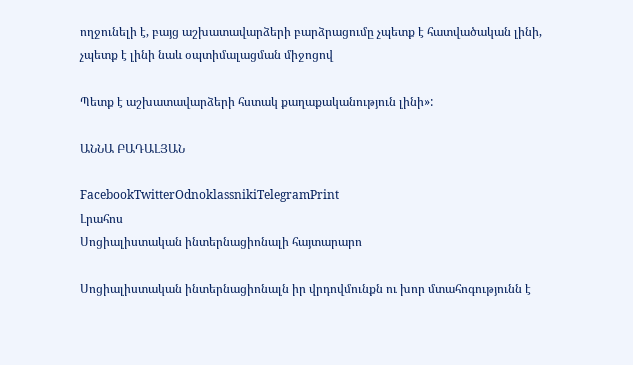ողջունելի է, բայց աշխատավարձերի բարձրացումը չպետք է հատվածական լինի, չպետք է լինի նաև օպտիմալացման միջոցով

Պետք է աշխատավարձերի հստակ քաղաքականություն լինի»:

ԱՆՆԱ ԲԱԴԱԼՅԱՆ

FacebookTwitterOdnoklassnikiTelegramPrint
Լրահոս
Սոցիալիստական ինտերնացիոնալի հայտարարո

Սոցիալիստական ինտերնացիոնալն իր վրդովմունքն ու խոր մտահոգությունն է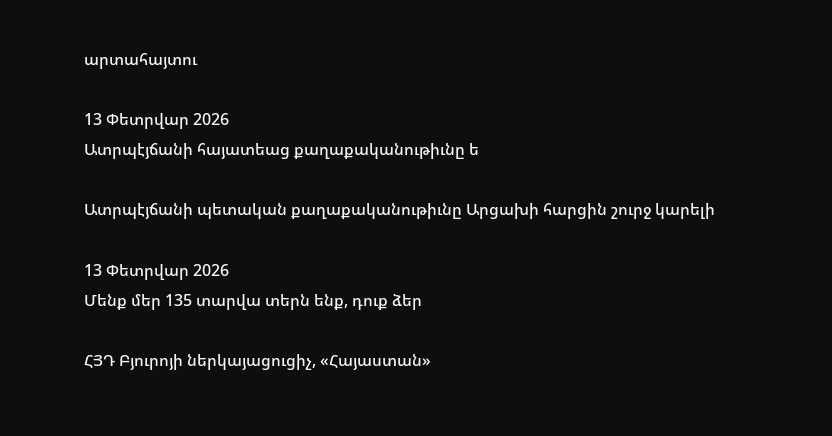արտահայտու

13 Փետրվար 2026
Ատրպէյճանի հայատեաց քաղաքականութիւնը ե

Ատրպէյճանի պետական քաղաքականութիւնը Արցախի հարցին շուրջ կարելի

13 Փետրվար 2026
Մենք մեր 135 տարվա տերն ենք, դուք ձեր

ՀՅԴ Բյուրոյի ներկայացուցիչ, «Հայաստան»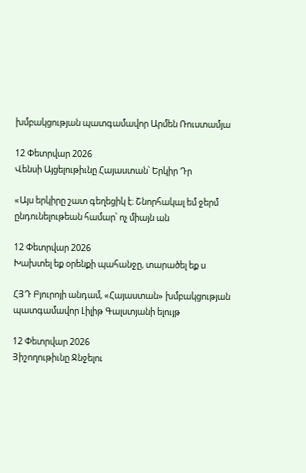խմբակցության պատգամավոր Արմեն Ռուստամյա

12 Փետրվար 2026
Վենսի Այցելութիւնը Հայաստան՝ Երկիր Դր

«Այս երկիրը շատ գեղեցիկ է։ Շնորհակալ եմ ջերմ ընդունելութեան համար՝ ոչ միայն ան

12 Փետրվար 2026
Խախտել եք օրենքի պահանջը, տարածել եք ս

ՀՅԴ Բյուրոյի անդամ, «Հայաստան» խմբակցության պատգամավոր Լիլիթ Գալստյանի ելույթ

12 Փետրվար 2026
Յիշողութիւնը Ջնջելու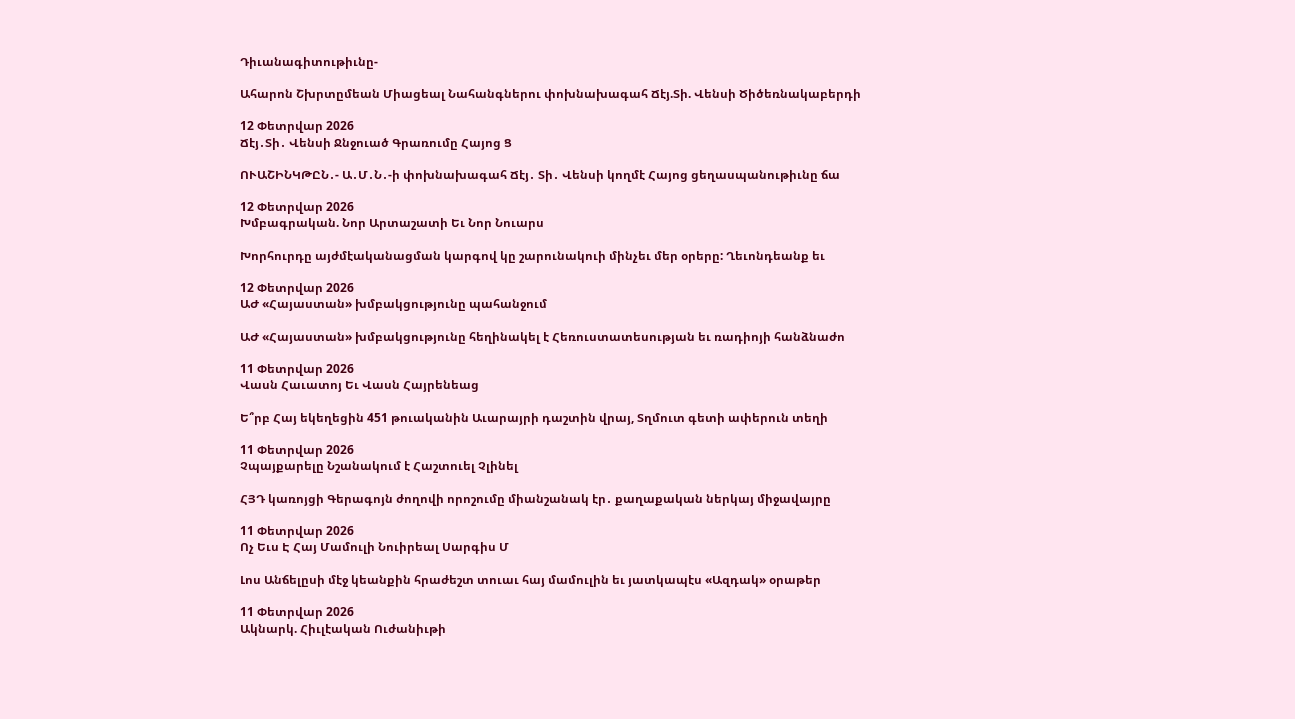Դիւանագիտութիւնը-

Ահարոն Շխրտըմեան Միացեալ Նահանգներու փոխնախագահ Ճէյ.Տի. Վենսի Ծիծեռնակաբերդի

12 Փետրվար 2026
Ճէյ․Տի․ Վենսի Ջնջուած Գրառումը Հայոց Ց

ՈՒԱՇԻՆԿԹԸՆ․- Ա․Մ․Ն․-ի փոխնախագահ Ճէյ․ Տի․ Վենսի կողմէ Հայոց ցեղասպանութիւնը ճա

12 Փետրվար 2026
Խմբագրական. Նոր Արտաշատի Եւ Նոր Նուարս

Խորհուրդը այժմէականացման կարգով կը շարունակուի մինչեւ մեր օրերը: Ղեւոնդեանք եւ

12 Փետրվար 2026
ԱԺ «Հայաստան» խմբակցությունը պահանջում

ԱԺ «Հայաստան» խմբակցությունը հեղինակել է Հեռուստատեսության եւ ռադիոյի հանձնաժո

11 Փետրվար 2026
Վասն Հաւատոյ Եւ Վասն Հայրենեաց

Ե՞րբ Հայ եկեղեցին 451 թուականին Աւարայրի դաշտին վրայ, Տղմուտ գետի ափերուն տեղի

11 Փետրվար 2026
Չպայքարելը Նշանակում է Հաշտուել Չլինել

ՀՅԴ կառոյցի Գերագոյն ժողովի որոշումը միանշանակ էր․ քաղաքական ներկայ միջավայրը

11 Փետրվար 2026
Ոչ Եւս Է Հայ Մամուլի Նուիրեալ Սարգիս Մ

Լոս Անճելըսի մէջ կեանքին հրաժեշտ տուաւ հայ մամուլին եւ յատկապէս «Ազդակ» օրաթեր

11 Փետրվար 2026
Ակնարկ. Հիւլէական Ուժանիւթի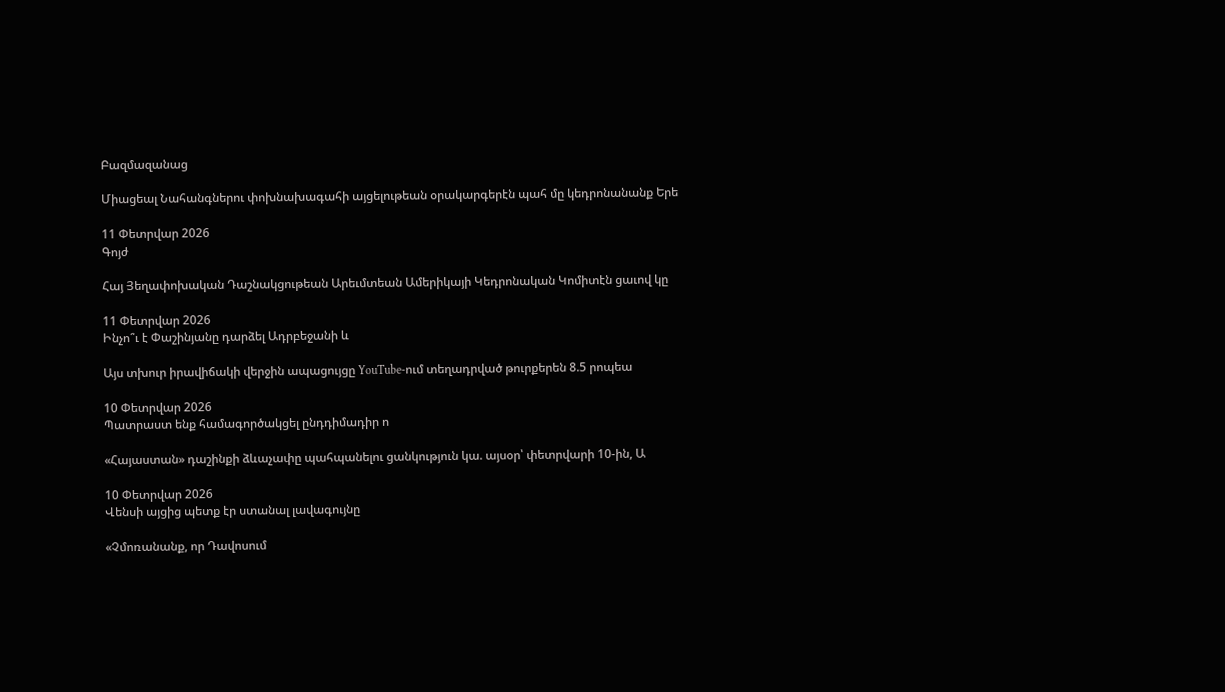Բազմազանաց

Միացեալ Նահանգներու փոխնախագահի այցելութեան օրակարգերէն պահ մը կեդրոնանանք Երե

11 Փետրվար 2026
Գոյժ

Հայ Յեղափոխական Դաշնակցութեան Արեւմտեան Ամերիկայի Կեդրոնական Կոմիտէն ցաւով կը

11 Փետրվար 2026
Ինչո՞ւ է Փաշինյանը դարձել Ադրբեջանի և

Այս տխուր իրավիճակի վերջին ապացույցը YouTube-ում տեղադրված թուրքերեն 8.5 րոպեա

10 Փետրվար 2026
Պատրաստ ենք համագործակցել ընդդիմադիր ո

«Հայաստան» դաշինքի ձևաչափը պահպանելու ցանկություն կա. այսօր՝ փետրվարի 10-ին, Ա

10 Փետրվար 2026
Վենսի այցից պետք էր ստանալ լավագույնը

«Չմոռանանք, որ Դավոսում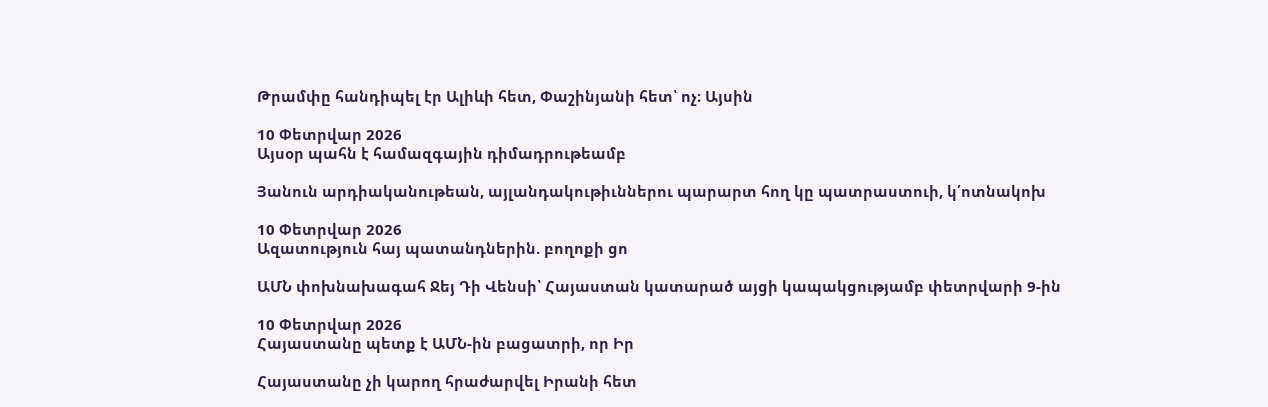Թրամփը հանդիպել էր Ալիևի հետ, Փաշինյանի հետ՝ ոչ։ Այսին

10 Փետրվար 2026
Այսօր պահն է համազգային դիմադրութեամբ

Յանուն արդիականութեան, այլանդակութիւններու պարարտ հող կը պատրաստուի, կ՛ոտնակոխ

10 Փետրվար 2026
Ազատություն հայ պատանդներին. բողոքի ցո

ԱՄՆ փոխնախագահ Ջեյ Դի Վենսի՝ Հայաստան կատարած այցի կապակցությամբ փետրվարի 9-ին

10 Փետրվար 2026
Հայաստանը պետք է ԱՄՆ-ին բացատրի, որ Իր

Հայաստանը չի կարող հրաժարվել Իրանի հետ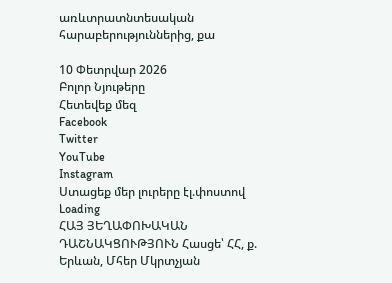առևտրատնտեսական հարաբերություններից, քա

10 Փետրվար 2026
Բոլոր Նյութերը
Հետեվեք մեզ
Facebook
Twitter
YouTube
Instagram
Ստացեք մեր լուրերը էլ.փոստով
Loading
ՀԱՅ ՅԵՂԱՓՈԽԱԿԱՆ ԴԱՇՆԱԿՑՈՒԹՅՈՒՆ Հասցե՝ ՀՀ, ք. Երևան, Մհեր Մկրտչյան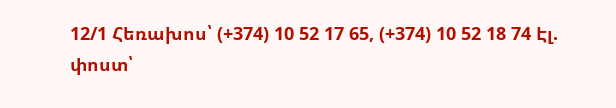12/1 Հեռախոս՝ (+374) 10 52 17 65, (+374) 10 52 18 74 Էլ. փոստ՝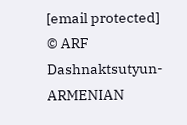[email protected]
© ARF Dashnaktsutyun- ARMENIAN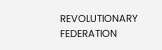REVOLUTIONARY FEDERATION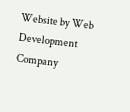Website by Web Development Company